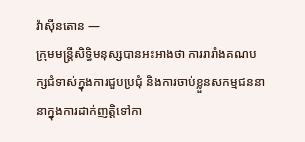វ៉ាស៊ីនតោន —
ក្រុមមន្ត្រីសិទ្ធិមនុស្សបានអះអាងថា ការរារាំងគណបក្សជំទាស់ក្នុងការជួបប្រជុំ និងការចាប់ខ្លួនសកម្មជននានាក្នុងការដាក់ញត្តិទៅកា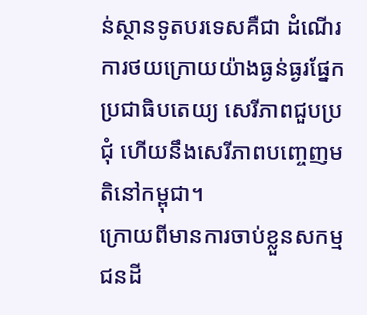ន់ស្ថានទូតបរទេសគឺជា ដំណើរការថយក្រោយយ៉ាងធ្ងន់ធ្ងរផ្នែកប្រជាធិបតេយ្យ សេរីភាពជួបប្រជុំ ហើយនឹងសេរីភាពបញ្ចេញមតិនៅកម្ពុជា។
ក្រោយពីមានការចាប់ខ្លួនសកម្មជនដី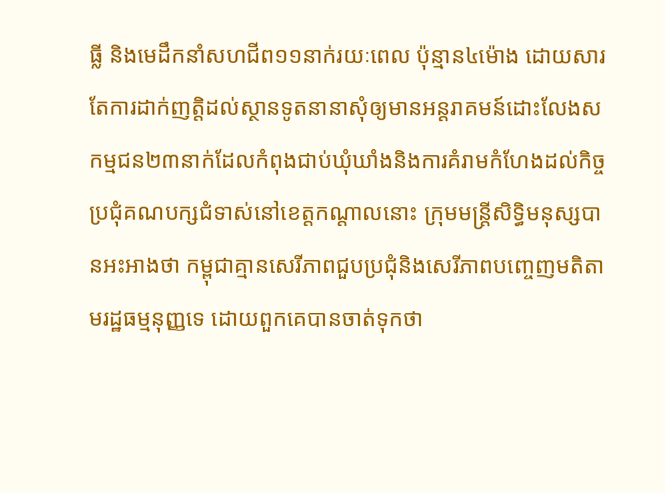ធ្លី និងមេដឹកនាំសហជីព១១នាក់រយៈពេល ប៉ុន្មាន៤ម៉ោង ដោយសារតែការដាក់ញត្តិដល់ស្ថានទូតនានាសុំឲ្យមានអន្តរាគមន៍ដោះលែងសកម្មជន២៣នាក់ដែលកំពុងជាប់ឃុំឃាំងនិងការគំរាមកំហែងដល់កិច្ចប្រជុំគណបក្សជំទាស់នៅខេត្តកណ្តាលនោះ ក្រុមមន្ត្រីសិទ្ធិមនុស្សបានអះអាងថា កម្ពុជាគ្មានសេរីភាពជួបប្រជុំនិងសេរីភាពបញ្ចេញមតិតាមរដ្ឋធម្មនុញ្ញទេ ដោយពួកគេបានចាត់ទុកថា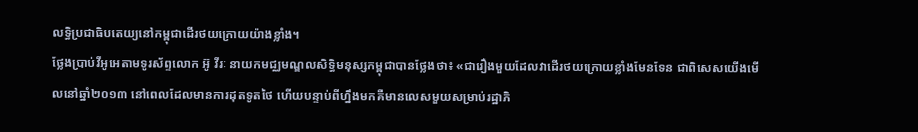លទ្ធិប្រជាធិបតេយ្យនៅកម្ពុជាដើរថយក្រោយយ៉ាងខ្លាំង។
ថ្លែងប្រាប់វីអូអេតាមទូរស័ព្ទលោក អ៊ូ វីរៈ នាយកមជ្ឈមណ្ឌលសិទ្ធិមនុស្សកម្ពុជាបានថ្លែងថា៖ «ជារឿងមួយដែលវាដើរថយក្រោយខ្លាំងមែនទែន ជាពិសេសយើងមើលនៅឆ្នាំ២០១៣ នៅពេលដែលមានការដុតទូតថៃ ហើយបន្ទាប់ពីហ្នឹងមកគឺមានលេសមួយសម្រាប់រដ្ឋាភិ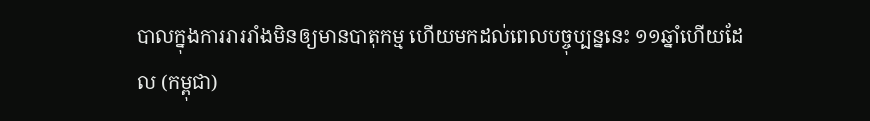បាលក្នុងការរាររាំងមិនឲ្យមានបាតុកម្ម ហើយមកដល់ពេលបច្ចុប្បន្ននេះ ១១ឆ្នាំហើយដែល (កម្ពុជា)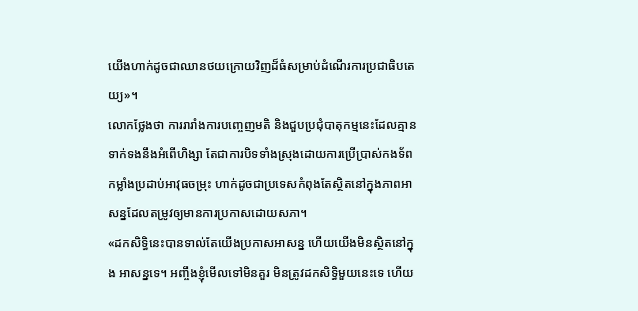យើងហាក់ដូចជាឈានថយក្រោយវិញដ៏ធំសម្រាប់ដំណើរការប្រជាធិបតេយ្យ»។
លោកថ្លែងថា ការរារាំងការបញ្ចេញមតិ និងជួបប្រជុំបាតុកម្មនេះដែលគ្មានទាក់ទងនឹងអំពើហិង្សា តែជាការបិទទាំងស្រុងដោយការប្រើប្រាស់កងទ័ព កម្លាំងប្រដាប់អាវុធចម្រុះ ហាក់ដូចជាប្រទេសកំពុងតែស្ថិតនៅក្នុងភាពអាសន្នដែលតម្រូវឲ្យមានការប្រកាសដោយសភា។
«ដកសិទ្ធិនេះបានទាល់តែយើងប្រកាសអាសន្ន ហើយយើងមិនស្ថិតនៅក្នុង អាសន្នទេ។ អញ្ចឹងខ្ញុំមើលទៅមិនគួរ មិនត្រូវដកសិទ្ធិមួយនេះទេ ហើយ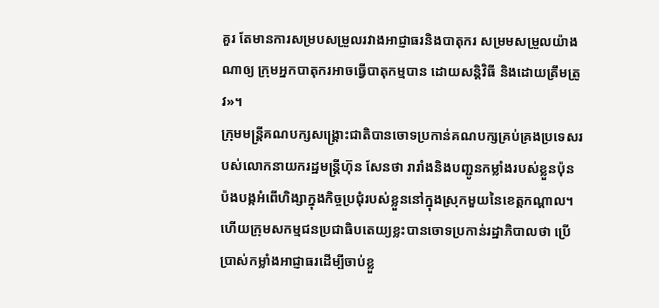គួរ តែមានការសម្របសម្រួលរវាងអាជ្ញាធរនិងបាតុករ សម្រមសម្រួលយ៉ាងណាឲ្យ ក្រុមអ្នកបាតុករអាចធ្វើបាតុកម្មបាន ដោយសន្តិវិធី និងដោយត្រឹមត្រូវ»។
ក្រុមមន្ត្រីគណបក្សសង្គ្រោះជាតិបានចោទប្រកាន់គណបក្សគ្រប់គ្រងប្រទេសរបស់លោកនាយករដ្ឋមន្ត្រីហ៊ុន សែនថា រារាំងនិងបញ្ជូនកម្លាំងរបស់ខ្លួនប៉ុនប៉ងបង្កអំពើហិង្សាក្នុងកិច្ចប្រជុំរបស់ខ្លួននៅក្នុងស្រុកមួយនៃខេត្តកណ្តាល។ ហើយក្រុមសកម្មជនប្រជាធិបតេយ្យខ្លះបានចោទប្រកាន់រដ្ឋាភិបាលថា ប្រើប្រាស់កម្លាំងអាជ្ញាធរដើម្បីចាប់ខ្លួ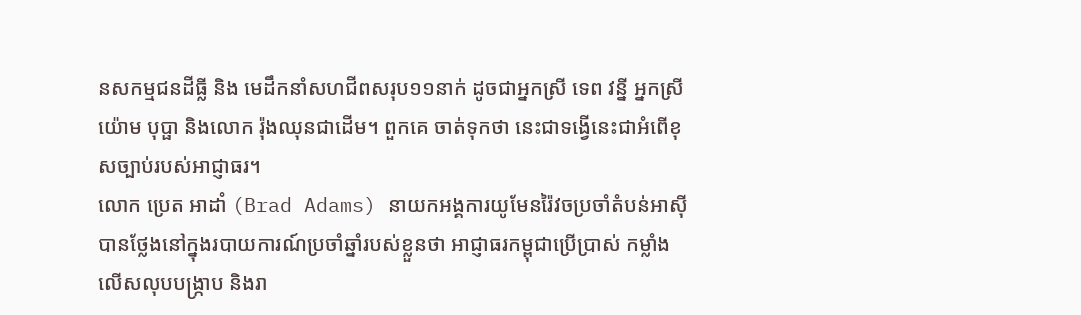នសកម្មជនដីធ្លី និង មេដឹកនាំសហជីពសរុប១១នាក់ ដូចជាអ្នកស្រី ទេព វន្នី អ្នកស្រីយ៉ោម បុប្ផា និងលោក រ៉ុងឈុនជាដើម។ ពួកគេ ចាត់ទុកថា នេះជាទង្វើនេះជាអំពើខុសច្បាប់របស់អាជ្ញាធរ។
លោក ប្រេត អាដាំ (Brad Adams) នាយកអង្គការយូមែនរ៉ៃវចប្រចាំតំបន់អាស៊ី បានថ្លែងនៅក្នុងរបាយការណ៍ប្រចាំឆ្នាំរបស់ខ្លួនថា អាជ្ញាធរកម្ពុជាប្រើប្រាស់ កម្លាំងលើសលុបបង្ក្រាប និងរា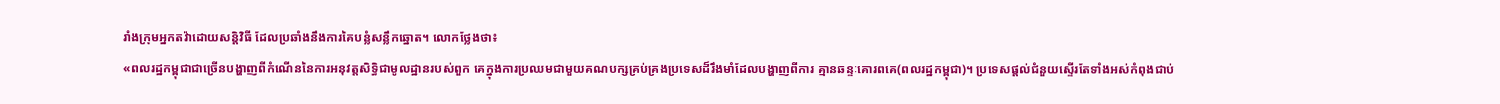រាំងក្រុមអ្នកតវ៉ាដោយសន្តិវិធី ដែលប្រឆាំងនឹងការគៃបន្លំសន្លឹកឆ្នោត។ លោកថ្លែងថា៖
«ពលរដ្ឋកម្ពុជាជាច្រើនបង្ហាញពីកំណើននៃការអនុវត្តសិទ្ធិជាមូលដ្ឋានរបស់ពួក គេក្នុងការប្រឈមជាមួយគណបក្សគ្រប់គ្រងប្រទេសដ៏រឹងមាំដែលបង្ហាញពីការ គ្មានឆន្ទៈគោរពគេ(ពលរដ្ឋកម្ពុជា)។ ប្រទេសផ្តល់ជំនួយស្ទើរតែទាំងអស់កំពុងជាប់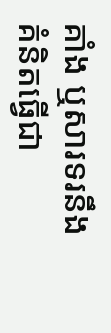គាំង ឬសារទរនឹងគំនិតធ្វើជា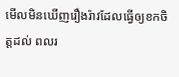មើលមិនឃើញរឿងរ៉ាវដែលធ្វើឲ្យខកចិត្តដល់ ពលរ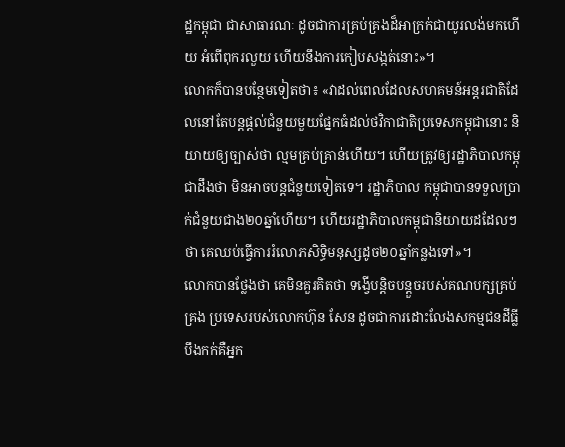ដ្ឋកម្ពុជា ជាសាធារណៈ ដូចជាការគ្រប់គ្រងដ៏អាក្រក់ជាយូរលង់មកហើយ អំពើពុករលួយ ហើយនឹងការកៀបសង្កត់នោះ»។
លោកក៏បានបន្ថែមទៀតថា៖ «វាដល់ពេលដែលសហគមន៍អន្តរជាតិដែលនៅតែបន្តផ្តល់ជំនួយមួយផ្នែកធំដល់ថវិកាជាតិប្រទេសកម្ពុជានោះ និយាយឲ្យច្បាស់ថា ល្មមគ្រប់គ្រាន់ហើយ។ ហើយត្រូវឲ្យរដ្ឋាភិបាលកម្ពុជាដឹងថា មិនអាចបន្តជំនួយទៀតទេ។ រដ្ឋាភិបាល កម្ពុជាបានទទួលប្រាក់ជំនួយជាង២០ឆ្នាំហើយ។ ហើយរដ្ឋាភិបាលកម្ពុជានិយាយដដែលៗថា គេឈប់ធ្វើការរំលោភសិទ្ធិមនុស្សដូច២០ឆ្នាំកន្លងទៅ»។
លោកបានថ្លែងថា គេមិនគួរគិតថា ទង្វើបន្តិចបន្តួចរបស់គណបក្សគ្រប់គ្រង ប្រទេសរបស់លោកហ៊ុន សែន ដូចជាការដោះលែងសកម្មជនដីធ្លីបឹងកក់គឺអ្នក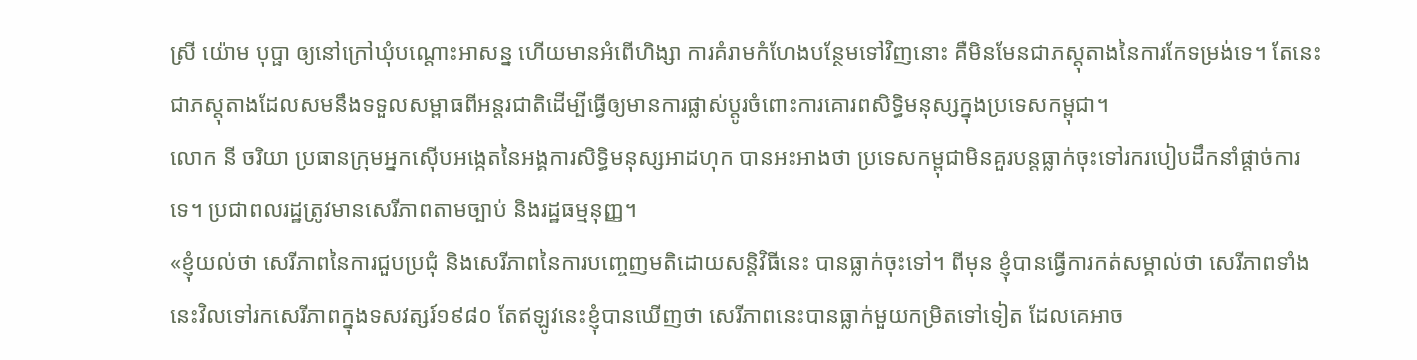ស្រី យ៉ោម បុប្ផា ឲ្យនៅក្រៅឃុំបណ្តោះអាសន្ន ហើយមានអំពើហិង្សា ការគំរាមកំហែងបន្ថែមទៅវិញនោះ គឺមិនមែនជាភស្តុតាងនៃការកែទម្រង់ទេ។ តែនេះជាភស្តុតាងដែលសមនឹងទទួលសម្ពាធពីអន្តរជាតិដើម្បីធ្វើឲ្យមានការផ្លាស់ប្តូរចំពោះការគោរពសិទ្ធិមនុស្សក្នុងប្រទេសកម្ពុជា។
លោក នី ចរិយា ប្រធានក្រុមអ្នកស៊ើបអង្កេតនៃអង្គការសិទ្ធិមនុស្សអាដហុក បានអះអាងថា ប្រទេសកម្ពុជាមិនគួរបន្តធ្លាក់ចុះទៅរករបៀបដឹកនាំផ្តាច់ការទេ។ ប្រជាពលរដ្ឋត្រូវមានសេរីភាពតាមច្បាប់ និងរដ្ឋធម្មនុញ្ញ។
«ខ្ញុំយល់ថា សេរីភាពនៃការជួបប្រជុំ និងសេរីភាពនៃការបញ្ចេញមតិដោយសន្តិវិធីនេះ បានធ្លាក់ចុះទៅ។ ពីមុន ខ្ញុំបានធ្វើការកត់សម្គាល់ថា សេរីភាពទាំងនេះវិលទៅរកសេរីភាពក្នុងទសវត្សរ៍១៩៨០ តែឥឡូវនេះខ្ញុំបានឃើញថា សេរីភាពនេះបានធ្លាក់មួយកម្រិតទៅទៀត ដែលគេអាច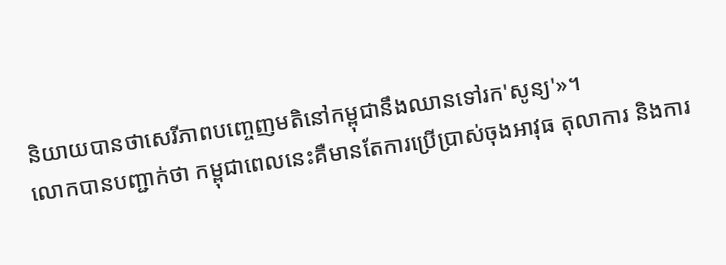និយាយបានថាសេរីភាពបញ្ចេញមតិនៅកម្ពុជានឹងឈានទៅរក'សូន្យ'»។
លោកបានបញ្ជាក់ថា កម្ពុជាពេលនេះគឺមានតែការប្រើប្រាស់ចុងអាវុធ តុលាការ និងការ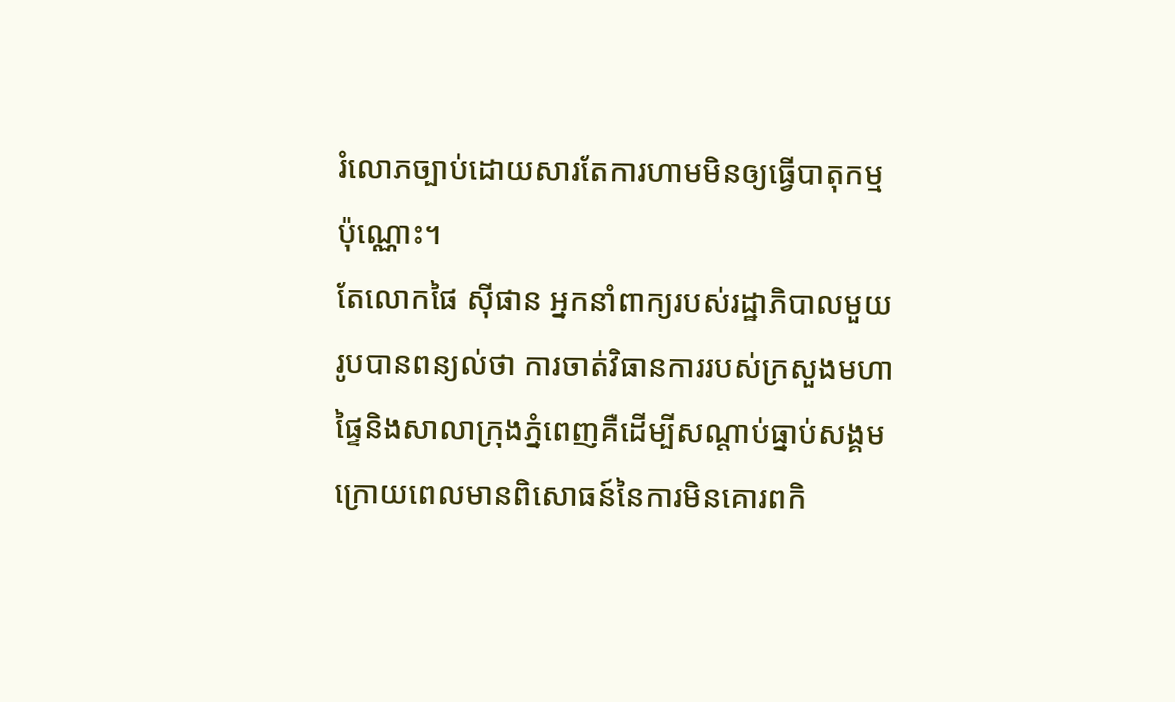រំលោភច្បាប់ដោយសារតែការហាមមិនឲ្យធ្វើបាតុកម្មប៉ុណ្ណោះ។
តែលោកផៃ ស៊ីផាន អ្នកនាំពាក្យរបស់រដ្ឋាភិបាលមួយរូបបានពន្យល់ថា ការចាត់វិធានការរបស់ក្រសួងមហាផ្ទៃនិងសាលាក្រុងភ្នំពេញគឺដើម្បីសណ្តាប់ធ្នាប់សង្គម ក្រោយពេលមានពិសោធន៍នៃការមិនគោរពកិ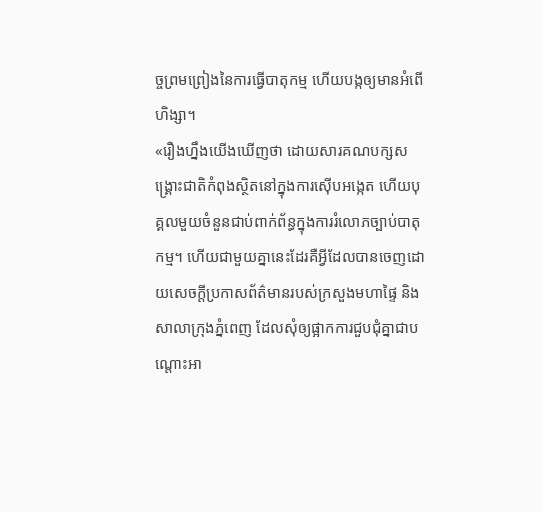ច្ចព្រមព្រៀងនៃការធ្វើបាតុកម្ម ហើយបង្កឲ្យមានអំពើហិង្សា។
«រឿងហ្នឹងយើងឃើញថា ដោយសារគណបក្សសង្គ្រោះជាតិកំពុងស្ថិតនៅក្នុងការស៊ើបអង្កេត ហើយបុគ្គលមួយចំនួនជាប់ពាក់ព័ន្ធក្នុងការរំលោភច្បាប់បាតុកម្ម។ ហើយជាមួយគ្នានេះដែរគឺអ្វីដែលបានចេញដោយសេចក្តីប្រកាសព័ត៌មានរបស់ក្រសួងមហាផ្ទៃ និងសាលាក្រុងភ្នំពេញ ដែលសុំឲ្យផ្អាកការជួបជុំគ្នាជាបណ្តោះអា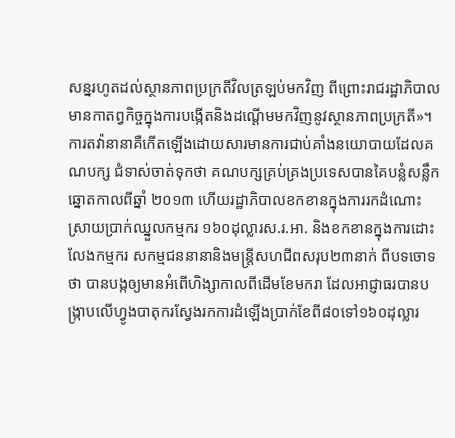សន្នរហូតដល់ស្ថានភាពប្រក្រតីវិលត្រឡប់មកវិញ ពីព្រោះរាជរដ្ឋាភិបាលមានកាតព្វកិច្ចក្នុងការបង្កើតនិងដណ្តើមមកវិញនូវស្ថានភាពប្រក្រតី»។
ការតវ៉ានានាគឺកើតឡើងដោយសារមានការជាប់គាំងនយោបាយដែលគណបក្ស ជំទាស់ចាត់ទុកថា គណបក្សគ្រប់គ្រងប្រទេសបានគៃបន្លំសន្លឹកឆ្នោតកាលពីឆ្នាំ ២០១៣ ហើយរដ្ឋាភិបាលខកខានក្នុងការរកដំណោះស្រាយប្រាក់ឈ្នួលកម្មករ ១៦០ដុល្លារស.រ.អា. និងខកខានក្នុងការដោះលែងកម្មករ សកម្មជននានានិងមន្ត្រីសហជីពសរុប២៣នាក់ ពីបទចោទថា បានបង្កឲ្យមានអំពើហិង្សាកាលពីដើមខែមករា ដែលអាជ្ញាធរបានបង្ក្រាបលើហ្វូងបាតុករស្វែងរកការដំឡើងប្រាក់ខែពី៨០ទៅ១៦០ដុល្លារ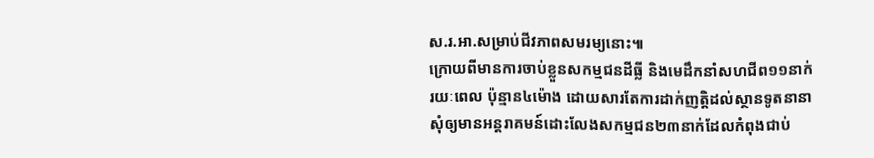ស.រ.អា.សម្រាប់ជីវភាពសមរម្យនោះ៕
ក្រោយពីមានការចាប់ខ្លួនសកម្មជនដីធ្លី និងមេដឹកនាំសហជីព១១នាក់រយៈពេល ប៉ុន្មាន៤ម៉ោង ដោយសារតែការដាក់ញត្តិដល់ស្ថានទូតនានាសុំឲ្យមានអន្តរាគមន៍ដោះលែងសកម្មជន២៣នាក់ដែលកំពុងជាប់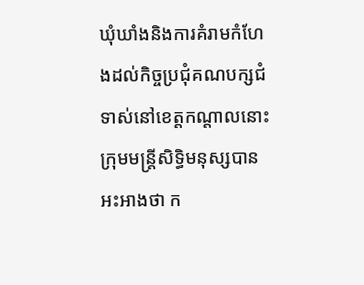ឃុំឃាំងនិងការគំរាមកំហែងដល់កិច្ចប្រជុំគណបក្សជំទាស់នៅខេត្តកណ្តាលនោះ ក្រុមមន្ត្រីសិទ្ធិមនុស្សបានអះអាងថា ក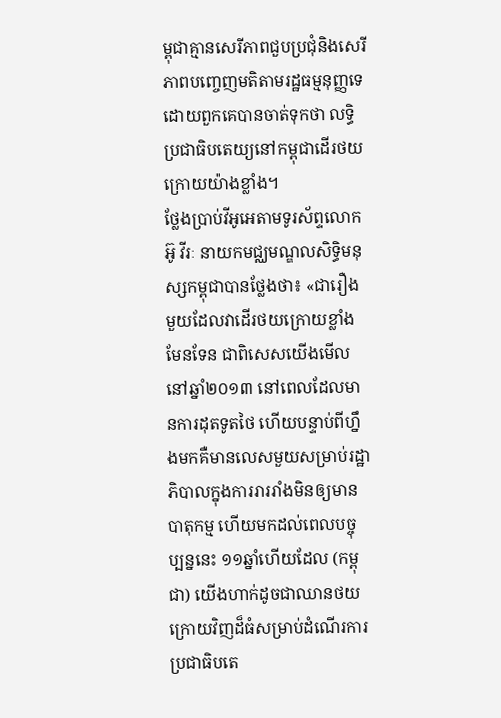ម្ពុជាគ្មានសេរីភាពជួបប្រជុំនិងសេរីភាពបញ្ចេញមតិតាមរដ្ឋធម្មនុញ្ញទេ ដោយពួកគេបានចាត់ទុកថា លទ្ធិប្រជាធិបតេយ្យនៅកម្ពុជាដើរថយក្រោយយ៉ាងខ្លាំង។
ថ្លែងប្រាប់វីអូអេតាមទូរស័ព្ទលោក អ៊ូ វីរៈ នាយកមជ្ឈមណ្ឌលសិទ្ធិមនុស្សកម្ពុជាបានថ្លែងថា៖ «ជារឿងមួយដែលវាដើរថយក្រោយខ្លាំងមែនទែន ជាពិសេសយើងមើលនៅឆ្នាំ២០១៣ នៅពេលដែលមានការដុតទូតថៃ ហើយបន្ទាប់ពីហ្នឹងមកគឺមានលេសមួយសម្រាប់រដ្ឋាភិបាលក្នុងការរាររាំងមិនឲ្យមានបាតុកម្ម ហើយមកដល់ពេលបច្ចុប្បន្ននេះ ១១ឆ្នាំហើយដែល (កម្ពុជា) យើងហាក់ដូចជាឈានថយក្រោយវិញដ៏ធំសម្រាប់ដំណើរការប្រជាធិបតេ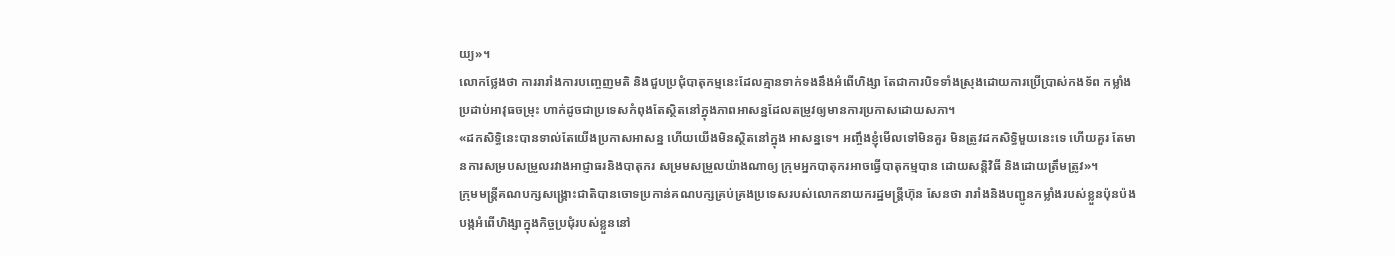យ្យ»។
លោកថ្លែងថា ការរារាំងការបញ្ចេញមតិ និងជួបប្រជុំបាតុកម្មនេះដែលគ្មានទាក់ទងនឹងអំពើហិង្សា តែជាការបិទទាំងស្រុងដោយការប្រើប្រាស់កងទ័ព កម្លាំងប្រដាប់អាវុធចម្រុះ ហាក់ដូចជាប្រទេសកំពុងតែស្ថិតនៅក្នុងភាពអាសន្នដែលតម្រូវឲ្យមានការប្រកាសដោយសភា។
«ដកសិទ្ធិនេះបានទាល់តែយើងប្រកាសអាសន្ន ហើយយើងមិនស្ថិតនៅក្នុង អាសន្នទេ។ អញ្ចឹងខ្ញុំមើលទៅមិនគួរ មិនត្រូវដកសិទ្ធិមួយនេះទេ ហើយគួរ តែមានការសម្របសម្រួលរវាងអាជ្ញាធរនិងបាតុករ សម្រមសម្រួលយ៉ាងណាឲ្យ ក្រុមអ្នកបាតុករអាចធ្វើបាតុកម្មបាន ដោយសន្តិវិធី និងដោយត្រឹមត្រូវ»។
ក្រុមមន្ត្រីគណបក្សសង្គ្រោះជាតិបានចោទប្រកាន់គណបក្សគ្រប់គ្រងប្រទេសរបស់លោកនាយករដ្ឋមន្ត្រីហ៊ុន សែនថា រារាំងនិងបញ្ជូនកម្លាំងរបស់ខ្លួនប៉ុនប៉ងបង្កអំពើហិង្សាក្នុងកិច្ចប្រជុំរបស់ខ្លួននៅ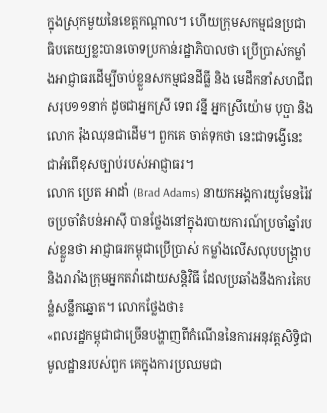ក្នុងស្រុកមួយនៃខេត្តកណ្តាល។ ហើយក្រុមសកម្មជនប្រជាធិបតេយ្យខ្លះបានចោទប្រកាន់រដ្ឋាភិបាលថា ប្រើប្រាស់កម្លាំងអាជ្ញាធរដើម្បីចាប់ខ្លួនសកម្មជនដីធ្លី និង មេដឹកនាំសហជីពសរុប១១នាក់ ដូចជាអ្នកស្រី ទេព វន្នី អ្នកស្រីយ៉ោម បុប្ផា និងលោក រ៉ុងឈុនជាដើម។ ពួកគេ ចាត់ទុកថា នេះជាទង្វើនេះជាអំពើខុសច្បាប់របស់អាជ្ញាធរ។
លោក ប្រេត អាដាំ (Brad Adams) នាយកអង្គការយូមែនរ៉ៃវចប្រចាំតំបន់អាស៊ី បានថ្លែងនៅក្នុងរបាយការណ៍ប្រចាំឆ្នាំរបស់ខ្លួនថា អាជ្ញាធរកម្ពុជាប្រើប្រាស់ កម្លាំងលើសលុបបង្ក្រាប និងរារាំងក្រុមអ្នកតវ៉ាដោយសន្តិវិធី ដែលប្រឆាំងនឹងការគៃបន្លំសន្លឹកឆ្នោត។ លោកថ្លែងថា៖
«ពលរដ្ឋកម្ពុជាជាច្រើនបង្ហាញពីកំណើននៃការអនុវត្តសិទ្ធិជាមូលដ្ឋានរបស់ពួក គេក្នុងការប្រឈមជា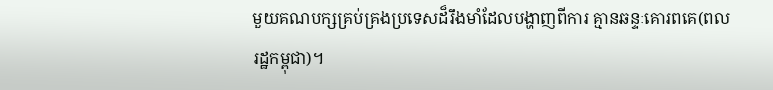មួយគណបក្សគ្រប់គ្រងប្រទេសដ៏រឹងមាំដែលបង្ហាញពីការ គ្មានឆន្ទៈគោរពគេ(ពលរដ្ឋកម្ពុជា)។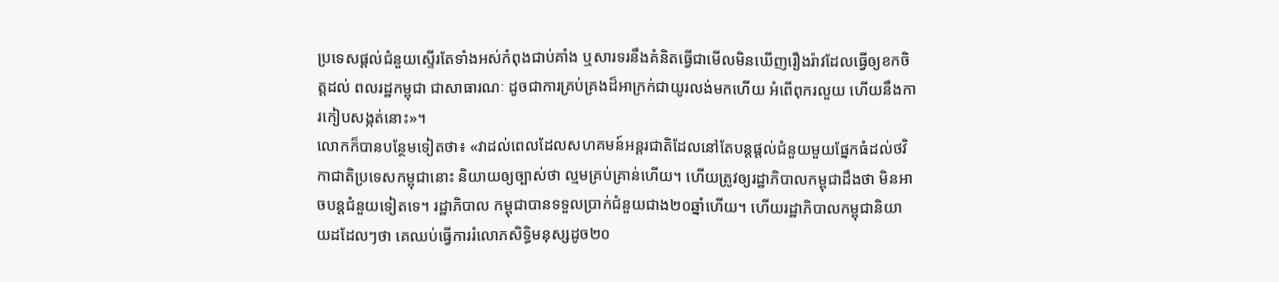ប្រទេសផ្តល់ជំនួយស្ទើរតែទាំងអស់កំពុងជាប់គាំង ឬសារទរនឹងគំនិតធ្វើជាមើលមិនឃើញរឿងរ៉ាវដែលធ្វើឲ្យខកចិត្តដល់ ពលរដ្ឋកម្ពុជា ជាសាធារណៈ ដូចជាការគ្រប់គ្រងដ៏អាក្រក់ជាយូរលង់មកហើយ អំពើពុករលួយ ហើយនឹងការកៀបសង្កត់នោះ»។
លោកក៏បានបន្ថែមទៀតថា៖ «វាដល់ពេលដែលសហគមន៍អន្តរជាតិដែលនៅតែបន្តផ្តល់ជំនួយមួយផ្នែកធំដល់ថវិកាជាតិប្រទេសកម្ពុជានោះ និយាយឲ្យច្បាស់ថា ល្មមគ្រប់គ្រាន់ហើយ។ ហើយត្រូវឲ្យរដ្ឋាភិបាលកម្ពុជាដឹងថា មិនអាចបន្តជំនួយទៀតទេ។ រដ្ឋាភិបាល កម្ពុជាបានទទួលប្រាក់ជំនួយជាង២០ឆ្នាំហើយ។ ហើយរដ្ឋាភិបាលកម្ពុជានិយាយដដែលៗថា គេឈប់ធ្វើការរំលោភសិទ្ធិមនុស្សដូច២០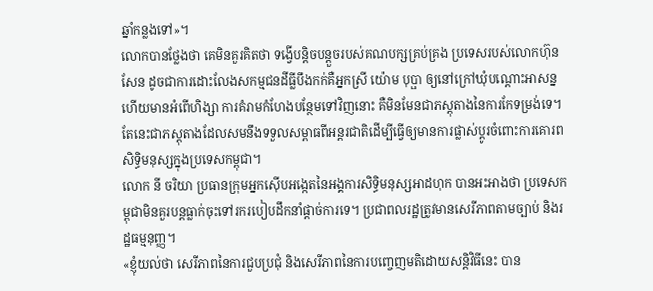ឆ្នាំកន្លងទៅ»។
លោកបានថ្លែងថា គេមិនគួរគិតថា ទង្វើបន្តិចបន្តួចរបស់គណបក្សគ្រប់គ្រង ប្រទេសរបស់លោកហ៊ុន សែន ដូចជាការដោះលែងសកម្មជនដីធ្លីបឹងកក់គឺអ្នកស្រី យ៉ោម បុប្ផា ឲ្យនៅក្រៅឃុំបណ្តោះអាសន្ន ហើយមានអំពើហិង្សា ការគំរាមកំហែងបន្ថែមទៅវិញនោះ គឺមិនមែនជាភស្តុតាងនៃការកែទម្រង់ទេ។ តែនេះជាភស្តុតាងដែលសមនឹងទទួលសម្ពាធពីអន្តរជាតិដើម្បីធ្វើឲ្យមានការផ្លាស់ប្តូរចំពោះការគោរពសិទ្ធិមនុស្សក្នុងប្រទេសកម្ពុជា។
លោក នី ចរិយា ប្រធានក្រុមអ្នកស៊ើបអង្កេតនៃអង្គការសិទ្ធិមនុស្សអាដហុក បានអះអាងថា ប្រទេសកម្ពុជាមិនគួរបន្តធ្លាក់ចុះទៅរករបៀបដឹកនាំផ្តាច់ការទេ។ ប្រជាពលរដ្ឋត្រូវមានសេរីភាពតាមច្បាប់ និងរដ្ឋធម្មនុញ្ញ។
«ខ្ញុំយល់ថា សេរីភាពនៃការជួបប្រជុំ និងសេរីភាពនៃការបញ្ចេញមតិដោយសន្តិវិធីនេះ បាន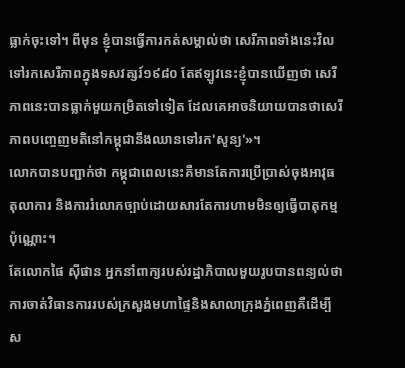ធ្លាក់ចុះទៅ។ ពីមុន ខ្ញុំបានធ្វើការកត់សម្គាល់ថា សេរីភាពទាំងនេះវិលទៅរកសេរីភាពក្នុងទសវត្សរ៍១៩៨០ តែឥឡូវនេះខ្ញុំបានឃើញថា សេរីភាពនេះបានធ្លាក់មួយកម្រិតទៅទៀត ដែលគេអាចនិយាយបានថាសេរីភាពបញ្ចេញមតិនៅកម្ពុជានឹងឈានទៅរក'សូន្យ'»។
លោកបានបញ្ជាក់ថា កម្ពុជាពេលនេះគឺមានតែការប្រើប្រាស់ចុងអាវុធ តុលាការ និងការរំលោភច្បាប់ដោយសារតែការហាមមិនឲ្យធ្វើបាតុកម្មប៉ុណ្ណោះ។
តែលោកផៃ ស៊ីផាន អ្នកនាំពាក្យរបស់រដ្ឋាភិបាលមួយរូបបានពន្យល់ថា ការចាត់វិធានការរបស់ក្រសួងមហាផ្ទៃនិងសាលាក្រុងភ្នំពេញគឺដើម្បីស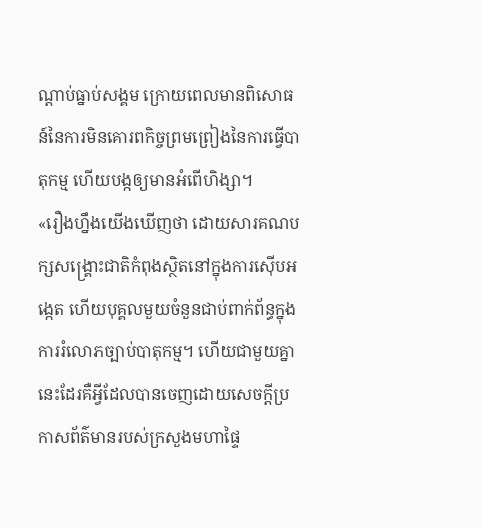ណ្តាប់ធ្នាប់សង្គម ក្រោយពេលមានពិសោធន៍នៃការមិនគោរពកិច្ចព្រមព្រៀងនៃការធ្វើបាតុកម្ម ហើយបង្កឲ្យមានអំពើហិង្សា។
«រឿងហ្នឹងយើងឃើញថា ដោយសារគណបក្សសង្គ្រោះជាតិកំពុងស្ថិតនៅក្នុងការស៊ើបអង្កេត ហើយបុគ្គលមួយចំនួនជាប់ពាក់ព័ន្ធក្នុងការរំលោភច្បាប់បាតុកម្ម។ ហើយជាមួយគ្នានេះដែរគឺអ្វីដែលបានចេញដោយសេចក្តីប្រកាសព័ត៌មានរបស់ក្រសួងមហាផ្ទៃ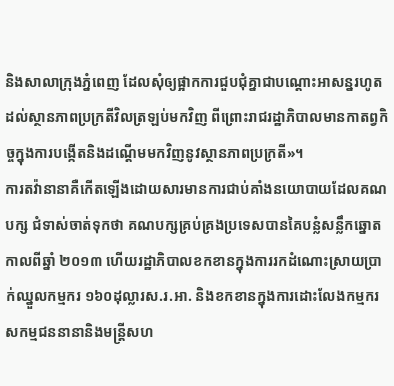និងសាលាក្រុងភ្នំពេញ ដែលសុំឲ្យផ្អាកការជួបជុំគ្នាជាបណ្តោះអាសន្នរហូតដល់ស្ថានភាពប្រក្រតីវិលត្រឡប់មកវិញ ពីព្រោះរាជរដ្ឋាភិបាលមានកាតព្វកិច្ចក្នុងការបង្កើតនិងដណ្តើមមកវិញនូវស្ថានភាពប្រក្រតី»។
ការតវ៉ានានាគឺកើតឡើងដោយសារមានការជាប់គាំងនយោបាយដែលគណបក្ស ជំទាស់ចាត់ទុកថា គណបក្សគ្រប់គ្រងប្រទេសបានគៃបន្លំសន្លឹកឆ្នោតកាលពីឆ្នាំ ២០១៣ ហើយរដ្ឋាភិបាលខកខានក្នុងការរកដំណោះស្រាយប្រាក់ឈ្នួលកម្មករ ១៦០ដុល្លារស.រ.អា. និងខកខានក្នុងការដោះលែងកម្មករ សកម្មជននានានិងមន្ត្រីសហ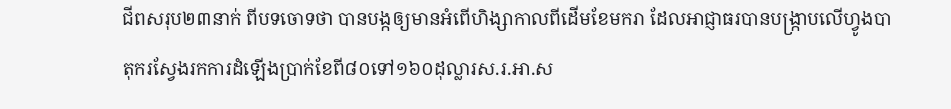ជីពសរុប២៣នាក់ ពីបទចោទថា បានបង្កឲ្យមានអំពើហិង្សាកាលពីដើមខែមករា ដែលអាជ្ញាធរបានបង្ក្រាបលើហ្វូងបាតុករស្វែងរកការដំឡើងប្រាក់ខែពី៨០ទៅ១៦០ដុល្លារស.រ.អា.ស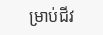ម្រាប់ជីវ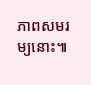ភាពសមរម្យនោះ៕